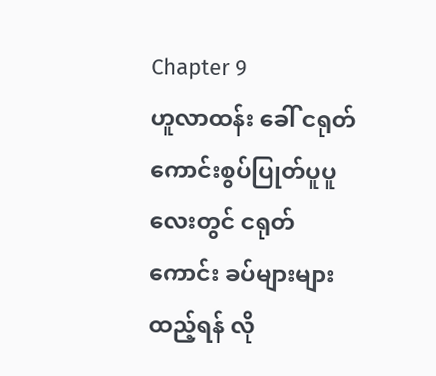Chapter 9
ဟူလာထန်း ခေါ် ငရုတ်ကောင်းစွပ်ပြုတ်ပူပူလေးတွင် ငရုတ်ကောင်း ခပ်များများ ထည့်ရန် လို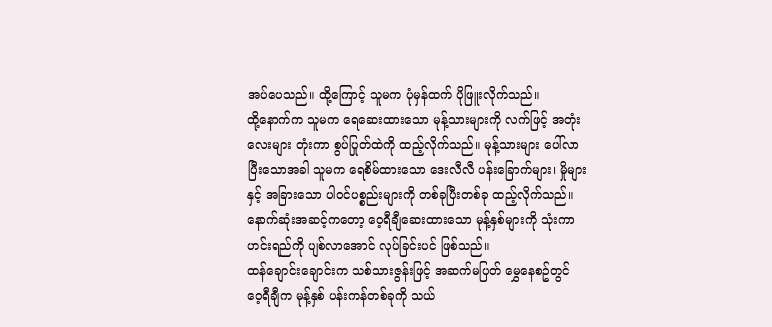အပ်ပေသည်။ ထို့ကြောင့် သူမက ပုံမှန်ထက် ပိုဖြူးလိုက်သည်။
ထို့နောက်က သူမက ရေဆေးထားသော မုန့်သားများကို လက်ဖြင့် အတုံးလေးများ တုံးကာ စွပ်ပြုတ်ထဲကို ထည့်လိုက်သည်။ မုန့်သားများ ပေါ်လာပြီးသောအခါ သူမက ရေစိမ်ထားသော ဒေးလီလီ ပန်းခြောက်များ၊ မှိုများ နှင့် အခြားသော ပါဝင်ပစ္စည်းများကို တစ်ခုပြီးတစ်ခု ထည့်လိုက်သည်။
နောက်ဆုံးအဆင့်ကတော့ ဝေ့ရီချီဆေးထားသော မုန့်နှစ်များကို သုံးကာ ဟင်းရည်ကို ပျစ်လာအောင် လုပ်ခြင်းပင် ဖြစ်သည်။
ထန်ချောင်းချောင်းက သစ်သားဇွန်းဖြင့် အဆက်မပြတ် မွှေနေစဥ်တွင် ဝေ့ရီချီက မုန့်နှစ် ပန်းကန်တစ်ခုကို သယ်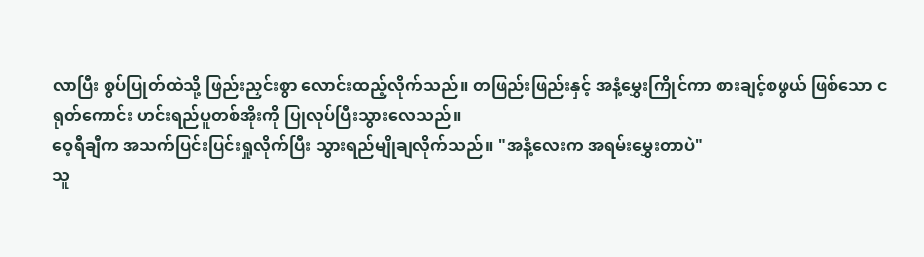လာပြီး စွပ်ပြုတ်ထဲသို့ ဖြည်းညှင်းစွာ လောင်းထည့်လိုက်သည်။ တဖြည်းဖြည်းနှင့် အနံ့မွှေးကြိုင်ကာ စားချင့်စဖွယ် ဖြစ်သော ငရုတ်ကောင်း ဟင်းရည်ပူတစ်အိုးကို ပြုလုပ်ပြီးသွားလေသည်။
ဝေ့ရီချီက အသက်ပြင်းပြင်းရှုလိုက်ပြီး သွားရည်မျိုချလိုက်သည်။ "အနံ့လေးက အရမ်းမွှေးတာပဲ"
သူ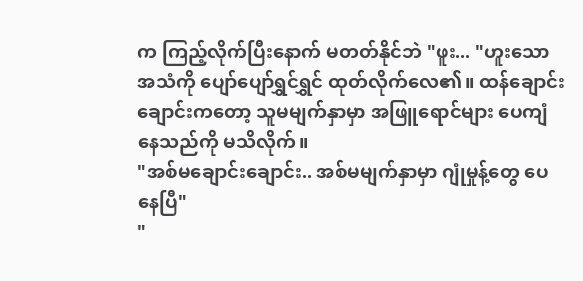က ကြည့်လိုက်ပြီးနောက် မတတ်နိုင်ဘဲ "ဖူး... "ဟူးသော အသံကို ပျော်ပျော်ရွှင်ရွှင် ထုတ်လိုက်လေ၏။ ထန်ချောင်းချောင်းကတော့ သူမမျက်နှာမှာ အဖြူရောင်များ ပေကျံနေသည်ကို မသိလိုက်။
"အစ်မချောင်းချောင်း.. အစ်မမျက်နှာမှာ ဂျုံမှုန့်တွေ ပေနေပြီ"
"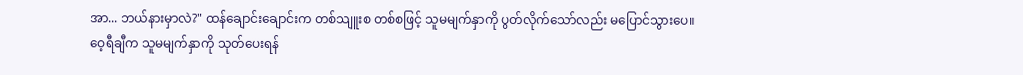အာ... ဘယ်နားမှာလဲ?" ထန်ချောင်းချောင်းက တစ်သျူးစ တစ်စဖြင့် သူမမျက်နှာကို ပွတ်လိုက်သော်လည်း မပြောင်သွားပေ။
ဝေ့ရီချီက သူမမျက်နှာကို သုတ်ပေးရန်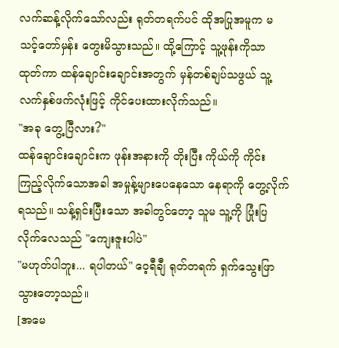လက်ဆန့်လိုက်သော်လည်း ရုတ်တရက်ပင် ထိုအပြုအမူက မသင့်တော်မှန်း တွေးမိသွားသည်။ ထို့ကြောင့် သူ့ဖုန်းကိုသာ ထုတ်ကာ ထန်ချောင်းချောင်းအတွက် မှန်တစ်ချပ်သဖွယ် သူ့လက်နှစ်ဖက်လုံးဖြင့် ကိုင်ပေးထားလိုက်သည်။
"အခု တွေ့ပြီလား?"
ထန်ချောင်းချောင်းက ဖုန်းအနားကို တိုးပြီး ကိုယ်ကို ကိုင်းကြည့်လိုက်သောအခါ အမှုန့်များပေနေသော နေရာကို တွေ့လိုက်ရသည်။ သန့်ရှင်းပြီးသော အခါတွင်တော့ သူမ သူ့ကို ပြုံးပြလိုက်လေသည် "ကျေးဇူးပါပဲ"
"မဟုတ်ပါဘူး... ရပါတယ်" ဝေ့ရီချီ ရုတ်တရက် ရှက်သွေးဖြာသွားတော့သည်။
[အမေ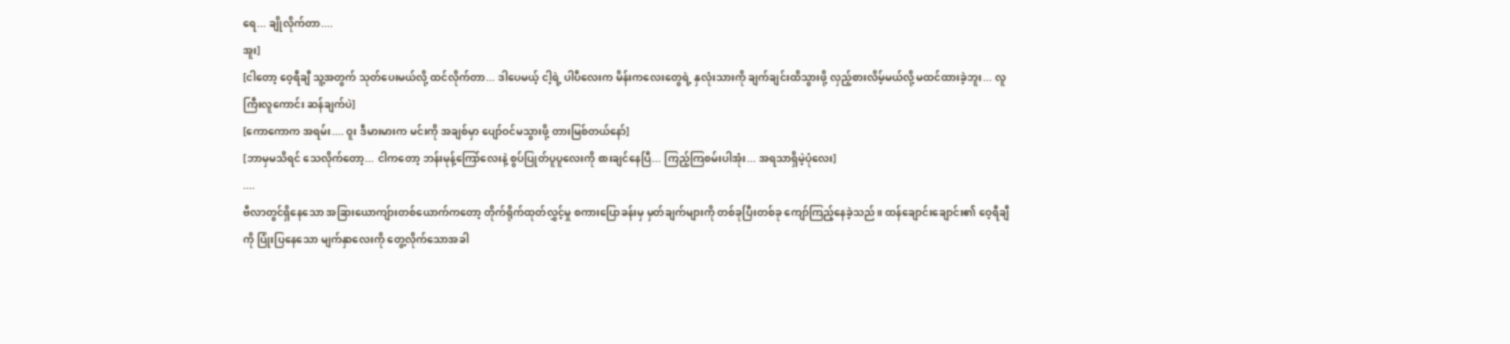ရေ... ချိုလိုက်တာ....
အူး]
[ငါတော့ ဝေ့ရီချီ သူ့အတွက် သုတ်ပေးမယ်လို့ ထင်လိုက်တာ... ဒါပေမယ့် ငါ့ရဲ့ ပါပီလေးက မိန်းကလေးတွေရဲ့ နှလုံးသားကို ချက်ချင်းထိသွားဖို့ လှည့်စားလိမ့်မယ်လို့ မထင်ထားခဲ့ဘူး... လူကြီးလူကောင်း ဆန်ချက်ပဲ]
[ကောကောက အရမ်း.... ဝူး ဒီမားမားက မင်းကို အချစ်မှာ ပျော်ဝင်မသွားဖို့ တားမြစ်တယ်နော်]
[ဘာမှမသိရင် သေလိုက်တော့... ငါကတော့ ဘန်းမုန့်ကြော်လေးနဲ့ စွပ်ပြုတ်ပူပူလေးကို စားချင်နေပြီ... ကြည့်ကြစမ်းပါအုံး... အရသာရှိမဲ့ပုံလေး]
....
ဗီလာတွင်ရှိနေသော အခြားယောကျ်ားတစ်ယောက်ကတော့ တိုက်ရိုက်ထုတ်လွှင့်မှု စကားပြောခန်းမှ မှတ်ချက်များကို တစ်ခုပြီးတစ်ခု ကျော်ကြည့်နေခဲ့သည်။ ထန်ချောင်းချောင်း၏ ဝေ့ရီချီကို ပြုံးပြနေသော မျက်နှာလေးကို တွေ့လိုက်သောအခါ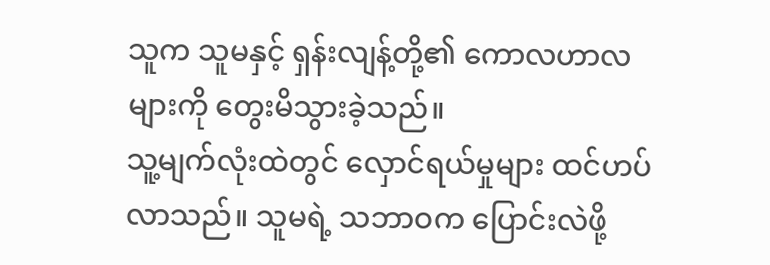သူက သူမနှင့် ရှန်းလျန့်တို့၏ ကောလဟာလများကို တွေးမိသွားခဲ့သည်။
သူ့မျက်လုံးထဲတွင် လှောင်ရယ်မှုများ ထင်ဟပ်လာသည်။ သူမရဲ့ သဘာဝက ပြောင်းလဲဖို့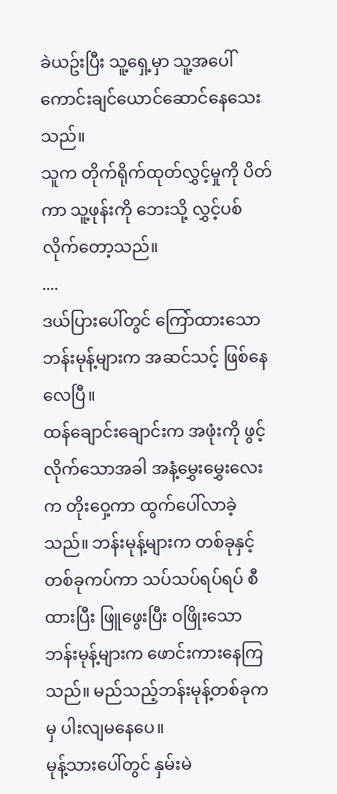ခဲယဥ်းပြီး သူ့ရှေ့မှာ သူ့အပေါ် ကောင်းချင်ယောင်ဆောင်နေသေးသည်။
သူက တိုက်ရိုက်ထုတ်လွှင့်မှုကို ပိတ်ကာ သူ့ဖုန်းကို ဘေးသို့ လွှင့်ပစ်လိုက်တော့သည်။
....
ဒယ်ပြားပေါ်တွင် ကြော်ထားသော ဘန်းမုန့်များက အဆင်သင့် ဖြစ်နေလေပြီ။
ထန်ချောင်းချောင်းက အဖုံးကို ဖွင့်လိုက်သောအခါ အနံ့မွှေးမွှေးလေးက တိုးဝှေ့ကာ ထွက်ပေါ်လာခဲ့သည်။ ဘန်းမုန့်များက တစ်ခုနှင့်တစ်ခုကပ်ကာ သပ်သပ်ရပ်ရပ် စီထားပြီး ဖြူဖွေးပြီး ဝဖြိုးသော ဘန်းမုန့်များက ဖောင်းကားနေကြသည်။ မည်သည့်ဘန်းမုန့်တစ်ခုကမှ ပါးလျမနေပေ။
မုန့်သားပေါ်တွင် နှမ်းမဲ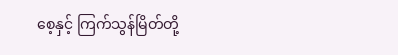စေ့နှင့် ကြက်သွန်မြိတ်တို့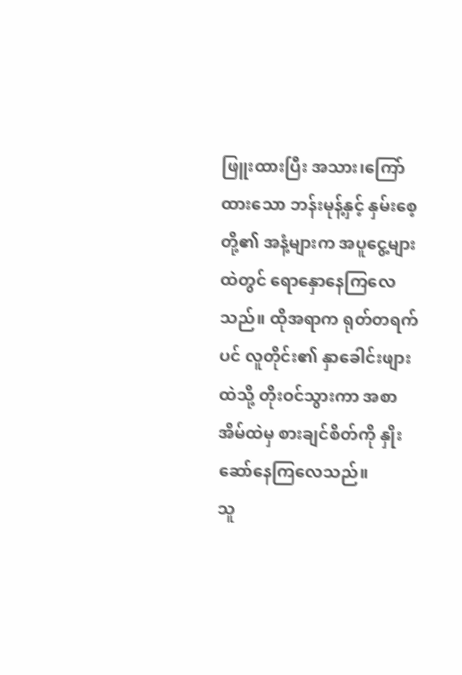ဖြူးထားပြီး အသား၊ကြော်ထားသော ဘန်းမုန့်နှင့် နှမ်းစေ့တို့၏ အနံ့များက အပူငွေ့များထဲတွင် ရောနှောနေကြလေသည်။ ထိုအရာက ရုတ်တရက်ပင် လူတိုင်း၏ နှာခေါင်းဖျားထဲသို့ တိုးဝင်သွားကာ အစာအိမ်ထဲမှ စားချင်စိတ်ကို နှိုးဆော်နေကြလေသည်။
သူ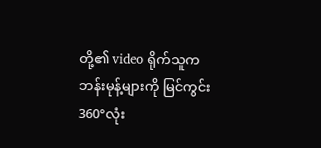တို့၏ video ရိုက်သူက ဘန်းမုန့်များကို မြင်ကွင်း360°လုံး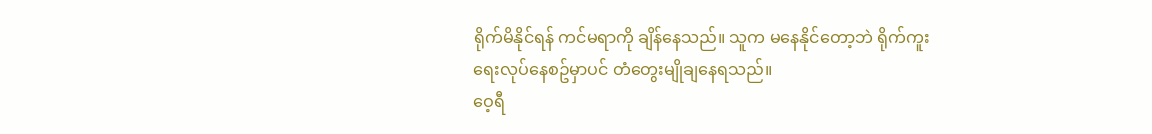ရိုက်မိနိုင်ရန် ကင်မရာကို ချိန်နေသည်။ သူက မနေနိုင်တော့ဘဲ ရိုက်ကူးရေးလုပ်နေစဥ်မှာပင် တံတွေးမျိုချနေရသည်။
ဝေ့ရီ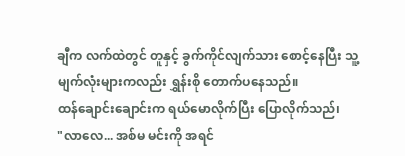ချီက လက်ထဲတွင် တူနှင့် ခွက်ကိုင်လျက်သား စောင့်နေပြီး သူ့မျက်လုံးများကလည်း ရွှန်းစို တောက်ပနေသည်။
ထန်ချောင်းချောင်းက ရယ်မောလိုက်ပြီး ပြောလိုက်သည်၊
"လာလေ... အစ်မ မင်းကို အရင်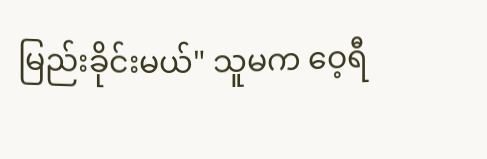မြည်းခိုင်းမယ်" သူမက ဝေ့ရီ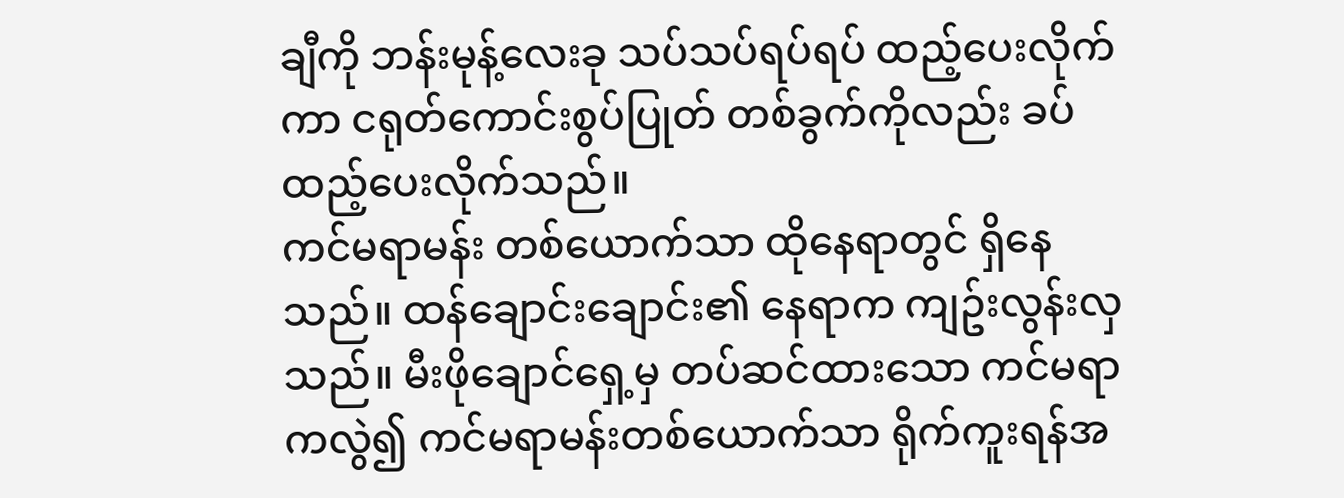ချီကို ဘန်းမုန့်လေးခု သပ်သပ်ရပ်ရပ် ထည့်ပေးလိုက်ကာ ငရုတ်ကောင်းစွပ်ပြုတ် တစ်ခွက်ကိုလည်း ခပ်ထည့်ပေးလိုက်သည်။
ကင်မရာမန်း တစ်ယောက်သာ ထိုနေရာတွင် ရှိနေသည်။ ထန်ချောင်းချောင်း၏ နေရာက ကျဥ်းလွန်းလှသည်။ မီးဖိုချောင်ရှေ့မှ တပ်ဆင်ထားသော ကင်မရာကလွဲ၍ ကင်မရာမန်းတစ်ယောက်သာ ရိုက်ကူးရန်အ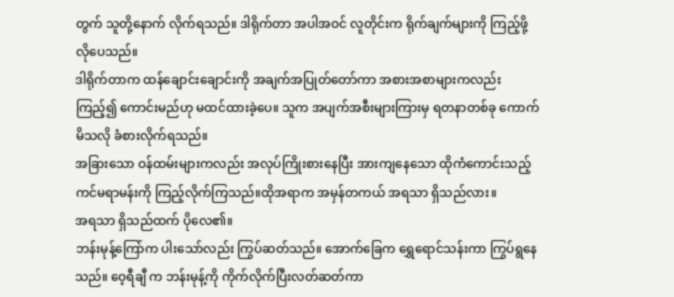တွက် သူတို့နောက် လိုက်ရသည်။ ဒါရိုက်တာ အပါအဝင် လူတိုင်းက ရိုက်ချက်များကို ကြည့်ဖို့ လိုပေသည်။
ဒါရိုက်တာက ထန်ချောင်းချောင်းကို အချက်အပြုတ်တော်ကာ အစားအစာများကလည်း ကြည့်၍ ကောင်းမည်ဟု မထင်ထားခဲ့ပေ။ သူက အပျက်အစီးများကြားမှ ရတနာတစ်ခု ကောက်မိသလို ခံစားလိုက်ရသည်။
အခြားသော ဝန်ထမ်းများကလည်း အလုပ်ကြိုးစားနေပြီး အားကျနေသော ထိုကံကောင်းသည့် ကင်မရာမန်းကို ကြည့်လိုက်ကြသည်။ထိုအရာက အမှန်တကယ် အရသာ ရှိသည်လား။
အရသာ ရှိသည်ထက် ပိုလေ၏။
ဘန်းမုန့်ကြော်က ပါးသော်လည်း ကြွပ်ဆတ်သည်။ အောက်ခြေက ရွှေရောင်သန်းကာ ကြွပ်ရွနေသည်။ ဝေ့ရီချီ က ဘန်းမုန့်ကို ကိုက်လိုက်ပြီးလတ်ဆတ်ကာ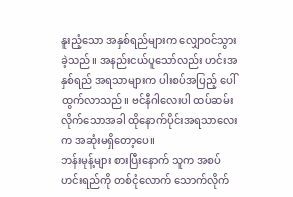နူးညံ့သော အနှစ်ရည်များက လျှောဝင်သွားခဲ့သည်။ အနည်းငယ်ပူသော်လည်း ဟင်းအနှစ်ရည် အရသာများက ပါးစပ်အပြည့် ပေါ်ထွက်လာသည်။ ဗင်နီဂါလေးပါ ထပ်ဆမ်းလိုက်သောအခါ ထိုနောက်ပိုင်းအရသာလေးက အဆုံးမရှိတော့ပေ။
ဘန်းမုန့်များ စားပြီးနောက် သူက အစပ်ဟင်းရည်ကို တစ်ငုံလောက် သောက်လိုက်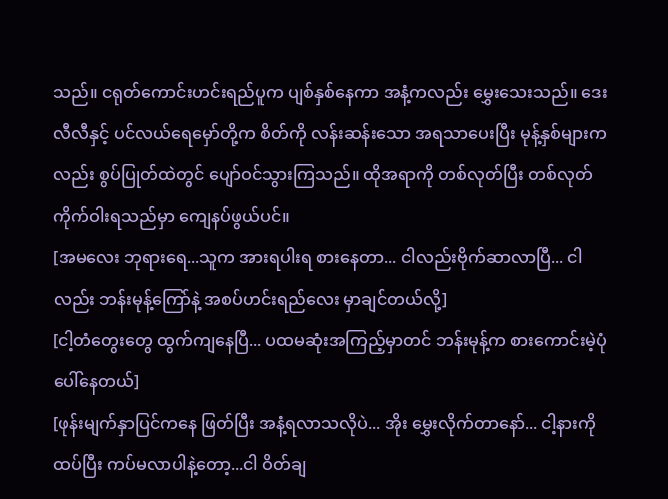သည်။ ငရုတ်ကောင်းဟင်းရည်ပူက ပျစ်နှစ်နေကာ အနံ့ကလည်း မွှေးသေးသည်။ ဒေးလီလီနှင့် ပင်လယ်ရေမှော်တို့က စိတ်ကို လန်းဆန်းသော အရသာပေးပြီး မုန့်နှစ်များကလည်း စွပ်ပြုတ်ထဲတွင် ပျော်ဝင်သွားကြသည်။ ထိုအရာကို တစ်လုတ်ပြီး တစ်လုတ် ကိုက်ဝါးရသည်မှာ ကျေနပ်ဖွယ်ပင်။
[အမလေး ဘုရားရေ...သူက အားရပါးရ စားနေတာ... ငါလည်းဗိုက်ဆာလာပြီ... ငါလည်း ဘန်းမုန့်ကြော်နဲ့ အစပ်ဟင်းရည်လေး မှာချင်တယ်လို့]
[ငါ့တံတွေးတွေ ထွက်ကျနေပြီ... ပထမဆုံးအကြည့်မှာတင် ဘန်းမုန့်က စားကောင်းမဲ့ပုံ ပေါ်နေတယ်]
[ဖုန်းမျက်နှာပြင်ကနေ ဖြတ်ပြီး အနံ့ရလာသလိုပဲ... အိုး မွှေးလိုက်တာနော်... ငါ့နားကို ထပ်ပြီး ကပ်မလာပါနဲ့တော့...ငါ ဝိတ်ချ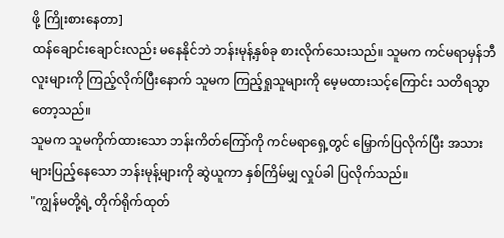ဖို့ ကြိုးစားနေတာ]
ထန်ချောင်းချောင်းလည်း မနေနိုင်ဘဲ ဘန်းမုန့်နှစ်ခု စားလိုက်သေးသည်။ သူမက ကင်မရာမှန်ဘီလူးများကို ကြည့်လိုက်ပြီးနောက် သူမက ကြည့်ရှုသူများကို မေ့မထားသင့်ကြောင်း သတိရသွာတော့သည်။
သူမက သူမကိုက်ထားသော ဘန်းကိတ်ကြော်ကို ကင်မရာရှေ့တွင် မြှောက်ပြလိုက်ပြီး အသားများပြည့်နေသော ဘန်းမုန့်များကို ဆွဲယူကာ နှစ်ကြိမ်မျှ လှုပ်ခါ ပြလိုက်သည်။
"ကျွန်မတို့ရဲ့ တိုက်ရိုက်ထုတ်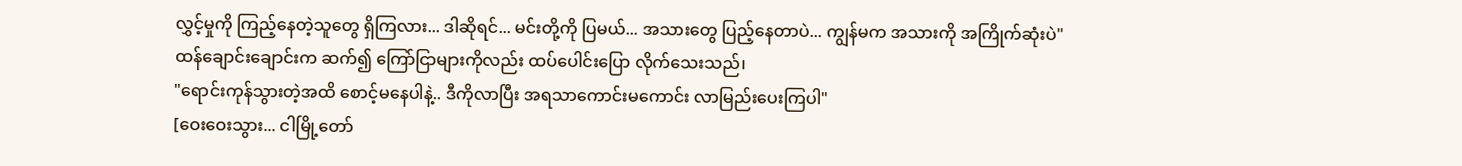လွှင့်မှုကို ကြည့်နေတဲ့သူတွေ ရှိကြလား... ဒါဆိုရင်... မင်းတို့ကို ပြမယ်... အသားတွေ ပြည့်နေတာပဲ... ကျွန်မက အသားကို အကြိုက်ဆုံးပဲ"
ထန်ချောင်းချောင်းက ဆက်၍ ကြော်ငြာများကိုလည်း ထပ်ပေါင်းပြော လိုက်သေးသည်၊
"ရောင်းကုန်သွားတဲ့အထိ စောင့်မနေပါနဲ့.. ဒီကိုလာပြီး အရသာကောင်းမကောင်း လာမြည်းပေးကြပါ"
[ဝေးဝေးသွား... ငါမြို့တော်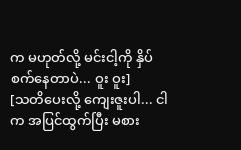က မဟုတ်လို့ မင်းငါ့ကို နှိပ်စက်နေတာပဲ... ဝူး ဝူး]
[သတိပေးလို့ ကျေးဇူးပါ... ငါက အပြင်ထွက်ပြီး မစား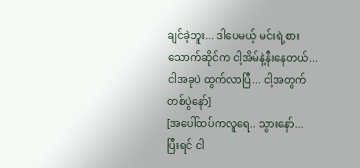ချင်ခဲ့ဘူး... ဒါပေမယ့် မင်းရဲ့စားသောက်ဆိုင်က ငါ့အိမ်နဲ့နီးနေတယ်... ငါအခုပဲ ထွက်လာပြီ... ငါ့အတွက်တစ်ပွဲနော်]
[အပေါ်ထပ်ကလူရေ.. သွားနော်... ပြီးရင် ငါ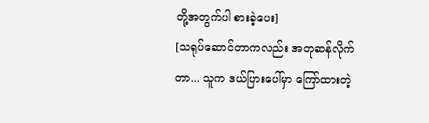တို့အတွက်ပါ စားခဲ့ပေး]
[သရုပ်ဆောင်တာကလည်း အတုဆန်လိုက်တာ... သူက ဒယ်ပြားပေါ်မှာ ကြော်ထားတဲ့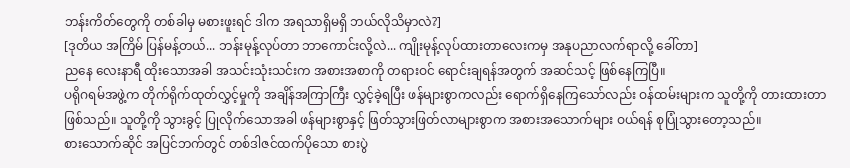ဘန်းကိတ်တွေကို တစ်ခါမှ မစားဖူးရင် ဒါက အရသာရှိမရှိ ဘယ်လိုသိမှာလဲ?]
[ဒုတိယ အကြိမ် ပြန်မန့်တယ်... ဘန်းမုန့်လုပ်တာ ဘာကောင်းလို့လဲ... ကျိုးမုန့်လုပ်ထားတာလေးကမှ အနုပညာလက်ရာလို့ ခေါ်တာ]
ညနေ လေးနာရီ ထိုးသောအခါ အသင်းသုံးသင်းက အစားအစာကို တရားဝင် ရောင်းချရန်အတွက် အဆင်သင့် ဖြစ်နေကြပြီ။
ပရိုဂရမ်အဖွဲ့က တိုက်ရိုက်ထုတ်လွှင့်မှုကို အချိန်အကြာကြီး လွှင့်ခဲ့ရပြီး ဖန်များစွာကလည်း ရောက်ရှိနေကြသော်လည်း ဝန်ထမ်းများက သူတို့ကို တားထားတာ ဖြစ်သည်။ သူတို့ကို သွားခွင့် ပြုလိုက်သောအခါ ဖန်များစွာနှင့် ဖြတ်သွားဖြတ်လာများစွာက အစားအသောက်များ ဝယ်ရန် စုပြုံသွားတော့သည်။
စားသောက်ဆိုင် အပြင်ဘက်တွင် တစ်ဒါဇင်ထက်ပိုသော စားပွဲ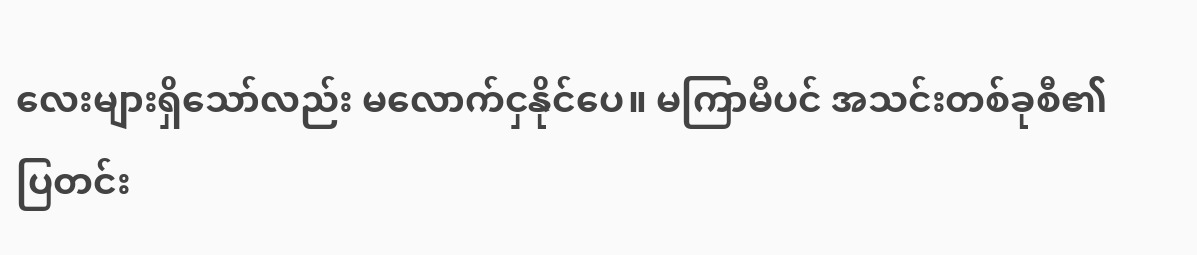လေးများရှိသော်လည်း မလောက်ငှနိုင်ပေ။ မကြာမီပင် အသင်းတစ်ခုစီ၏ ပြတင်း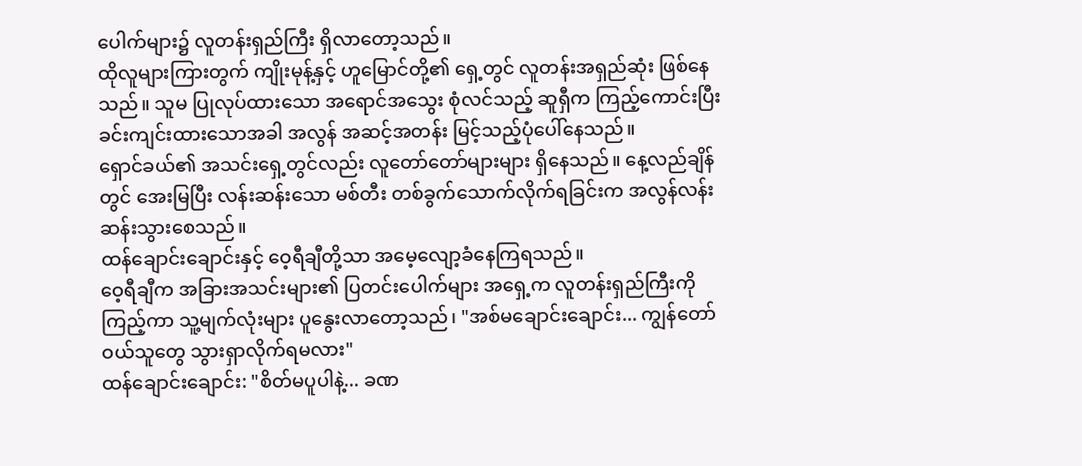ပေါက်များ၌ လူတန်းရှည်ကြီး ရှိလာတော့သည်။
ထိုလူများကြားတွက် ကျိုးမုန့်နှင့် ဟူမြောင်တို့၏ ရှေ့တွင် လူတန်းအရှည်ဆုံး ဖြစ်နေသည်။ သူမ ပြုလုပ်ထားသော အရောင်အသွေး စုံလင်သည့် ဆူရှီက ကြည့်ကောင်းပြီး ခင်းကျင်းထားသောအခါ အလွန် အဆင့်အတန်း မြင့်သည့်ပုံပေါ်နေသည်။
ရှောင်ခယ်၏ အသင်းရှေ့တွင်လည်း လူတော်တော်များများ ရှိနေသည်။ နေ့လည်ချိန်တွင် အေးမြပြီး လန်းဆန်းသော မစ်တီး တစ်ခွက်သောက်လိုက်ရခြင်းက အလွန်လန်းဆန်းသွားစေသည်။
ထန်ချောင်းချောင်းနှင့် ဝေ့ရီချီတို့သာ အမေ့လျော့ခံနေကြရသည်။
ဝေ့ရီချီက အခြားအသင်းများ၏ ပြတင်းပေါက်များ အရှေ့က လူတန်းရှည်ကြီးကို ကြည့်ကာ သူ့မျက်လုံးများ ပူနွေးလာတော့သည်၊ "အစ်မချောင်းချောင်း... ကျွန်တော် ဝယ်သူတွေ သွားရှာလိုက်ရမလား"
ထန်ချောင်းချောင်း: "စိတ်မပူပါနဲ့... ခဏ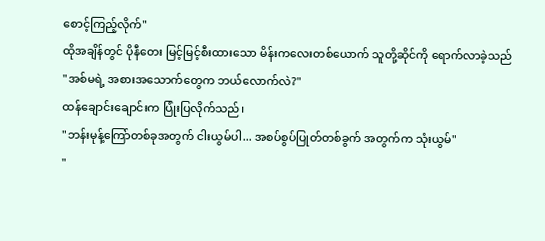စောင့်ကြည့်လိုက်"
ထိုအချိန်တွင် ပိုနီတေး မြင့်မြင့်စီးထားသော မိန်းကလေးတစ်ယောက် သူတို့ဆိုင်ကို ရောက်လာခဲ့သည်
"အစ်မရဲ့ အစားအသောက်တွေက ဘယ်လောက်လဲ?"
ထန်ချောင်းချောင်းက ပြုံးပြလိုက်သည်၊
"ဘန်းမုန့်ကြော်တစ်ခုအတွက် ငါးယွမ်ပါ... အစပ်စွပ်ပြုတ်တစ်ခွက် အတွက်က သုံးယွမ်"
"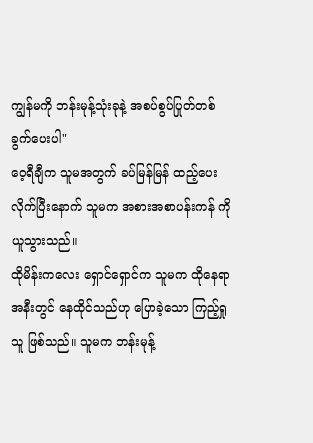ကျွန်မကို ဘန်းမုန့်သုံးခုနဲ့ အစပ်စွပ်ပြုတ်တစ်ခွက်ပေးပါ"
ဝေ့ရီချီက သူမအတွက် ခပ်မြန်မြန် ထည့်ပေးလိုက်ပြီးနောက် သူမက အစားအစာပန်းကန် ကို ယူသွားသည်။
ထိုမိန်းကလေး ရှောင်ရှောင်က သူမက ထိုနေရာအနီးတွင် နေထိုင်သည်ဟု ပြောခဲ့သော ကြည့်ရှုသူ ဖြစ်သည်။ သူမက ဘန်းမုန့်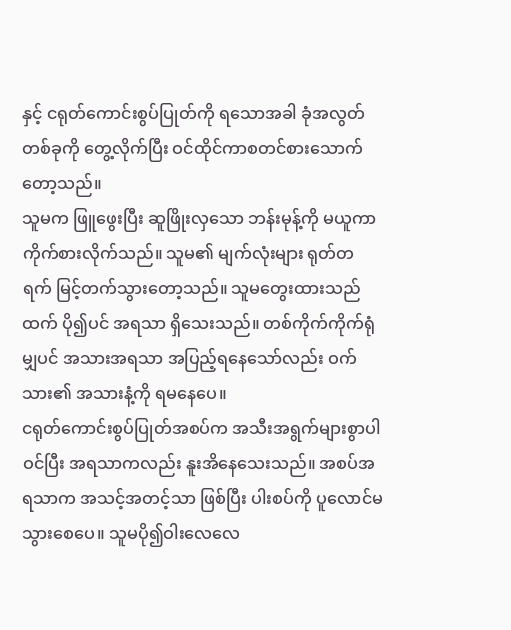နှင့် ငရုတ်ကောင်းစွပ်ပြုတ်ကို ရသောအခါ ခုံအလွတ်တစ်ခုကို တွေ့လိုက်ပြီး ဝင်ထိုင်ကာစတင်စားသောက်တော့သည်။
သူမက ဖြူဖွေးပြီး ဆူဖြိုးလှသော ဘန်းမုန့်ကို မယူကာ ကိုက်စားလိုက်သည်။ သူမ၏ မျက်လုံးများ ရုတ်တရက် မြင့်တက်သွားတော့သည်။ သူမတွေးထားသည်ထက် ပို၍ပင် အရသာ ရှိသေးသည်။ တစ်ကိုက်ကိုက်ရုံမျှပင် အသားအရသာ အပြည့်ရနေသော်လည်း ဝက်သား၏ အသားနံ့ကို ရမနေပေ။
ငရုတ်ကောင်းစွပ်ပြုတ်အစပ်က အသီးအရွက်များစွာပါဝင်ပြီး အရသာကလည်း နူးအိနေသေးသည်။ အစပ်အရသာက အသင့်အတင့်သာ ဖြစ်ပြီး ပါးစပ်ကို ပူလောင်မသွားစေပေ။ သူမပို၍ဝါးလေလေ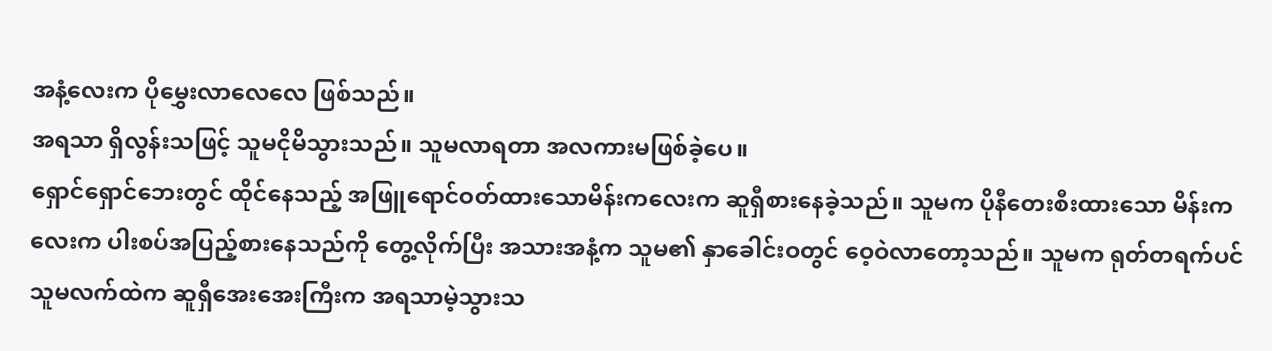အနံ့လေးက ပိုမွှေးလာလေလေ ဖြစ်သည်။
အရသာ ရှိလွန်းသဖြင့် သူမငိုမိသွားသည်။ သူမလာရတာ အလကားမဖြစ်ခဲ့ပေ။
ရှောင်ရှောင်ဘေးတွင် ထိုင်နေသည့် အဖြူရောင်ဝတ်ထားသောမိန်းကလေးက ဆူရှီစားနေခဲ့သည်။ သူမက ပိုနီတေးစီးထားသော မိန်းကလေးက ပါးစပ်အပြည့်စားနေသည်ကို တွေ့လိုက်ပြီး အသားအနံ့က သူမ၏ နှာခေါင်းဝတွင် ဝေ့ဝဲလာတော့သည်။ သူမက ရုတ်တရက်ပင် သူမလက်ထဲက ဆူရှီအေးအေးကြီးက အရသာမဲ့သွားသ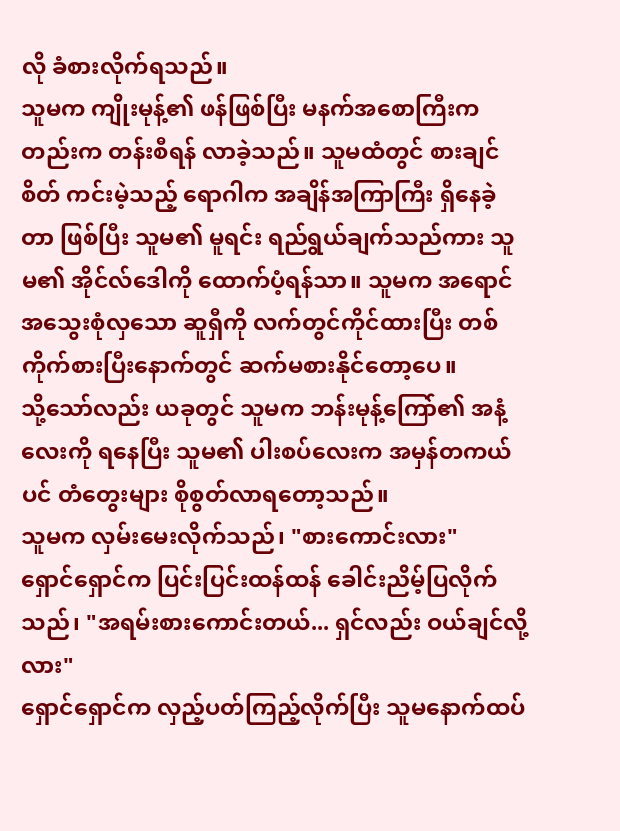လို ခံစားလိုက်ရသည်။
သူမက ကျိုးမုန့်၏ ဖန်ဖြစ်ပြီး မနက်အစောကြီးကတည်းက တန်းစီရန် လာခဲ့သည်။ သူမထံတွင် စားချင်စိတ် ကင်းမဲ့သည့် ရောဂါက အချိန်အကြာကြီး ရှိနေခဲ့တာ ဖြစ်ပြီး သူမ၏ မူရင်း ရည်ရွယ်ချက်သည်ကား သူမ၏ အိုင်လ်ဒေါကို ထောက်ပံ့ရန်သာ။ သူမက အရောင်အသွေးစုံလှသော ဆူရှီကို လက်တွင်ကိုင်ထားပြီး တစ်ကိုက်စားပြီးနောက်တွင် ဆက်မစားနိုင်တော့ပေ။
သို့သော်လည်း ယခုတွင် သူမက ဘန်းမုန့်ကြော်၏ အနံ့လေးကို ရနေပြီး သူမ၏ ပါးစပ်လေးက အမှန်တကယ်ပင် တံတွေးများ စိုစွတ်လာရတော့သည်။
သူမက လှမ်းမေးလိုက်သည်၊ "စားကောင်းလား"
ရှောင်ရှောင်က ပြင်းပြင်းထန်ထန် ခေါင်းညိမ့်ပြလိုက်သည်၊ "အရမ်းစားကောင်းတယ်... ရှင်လည်း ဝယ်ချင်လို့လား"
ရှောင်ရှောင်က လှည့်ပတ်ကြည့်လိုက်ပြီး သူမနောက်ထပ်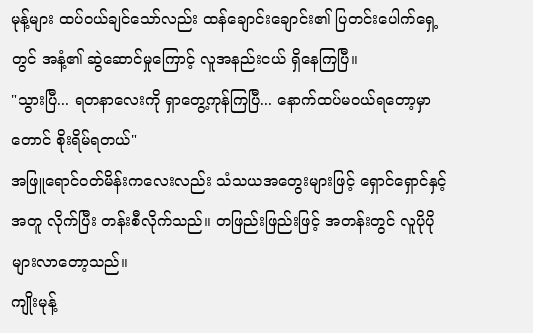မုန့်များ ထပ်ဝယ်ချင်သော်လည်း ထန်ချောင်းချောင်း၏ ပြတင်းပေါက်ရှေ့တွင် အနံ့၏ ဆွဲဆောင်မှုကြောင့် လူအနည်းငယ် ရှိနေကြပြီ။
"သွားပြီ... ရတနာလေးကို ရှာတွေ့ကုန်ကြပြီ... နောက်ထပ်မဝယ်ရတော့မှာတောင် စိုးရိမ်ရတယ်"
အဖြူရောင်ဝတ်မိန်းကလေးလည်း သံသယအတွေးများဖြင့် ရှောင်ရှောင်နှင့်အတူ လိုက်ပြီး တန်းစီလိုက်သည်။ တဖြည်းဖြည်းဖြင့် အတန်းတွင် လူပိုပိုများလာတော့သည်။
ကျိုးမုန့်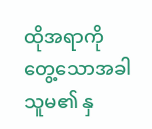ထိုအရာကို တွေ့သောအခါ သူမ၏ နှ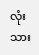လုံးသား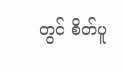တွင် စိတ်ပူ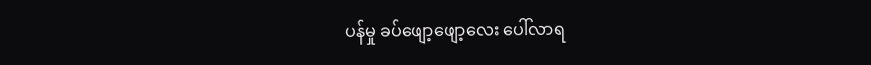ပန်မှု ခပ်ဖျော့ဖျော့လေး ပေါ်လာရ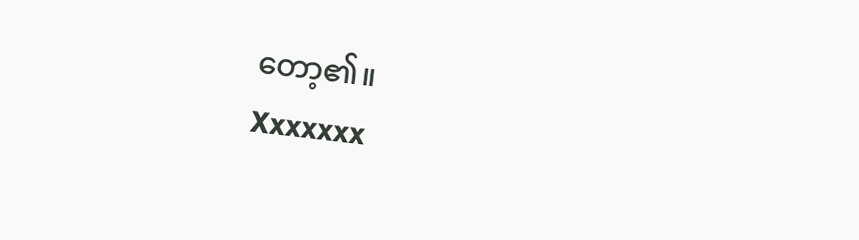တော့၏။
Xxxxxxx